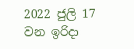2022 ජුලි 17 වන ඉරිදා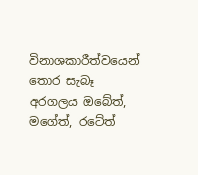විනාශකාරීත්වයෙන් තොර සැබෑ අරගලය ඔ‍බේත්, මගේත්, ර‍ටේත්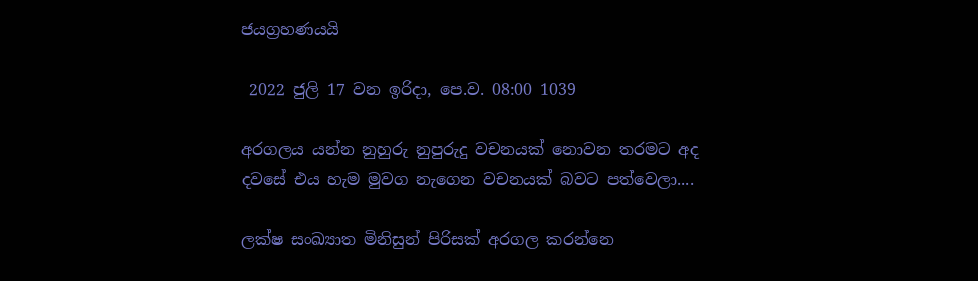ජයග්‍රහණයයි

 2022 ජුලි 17 වන ඉරිදා, පෙ.ව. 08:00 1039

අරගලය යන්න නුහුරු නුපුරුදු වචනයක් නොවන තරමට අද දවසේ එය හැම මුවග නැගෙන වචනයක් බවට පත්වෙලා....

ලක්ෂ සංඛ්‍යාත මිනිසුන් පිරිසක් අරගල කරන්නෙ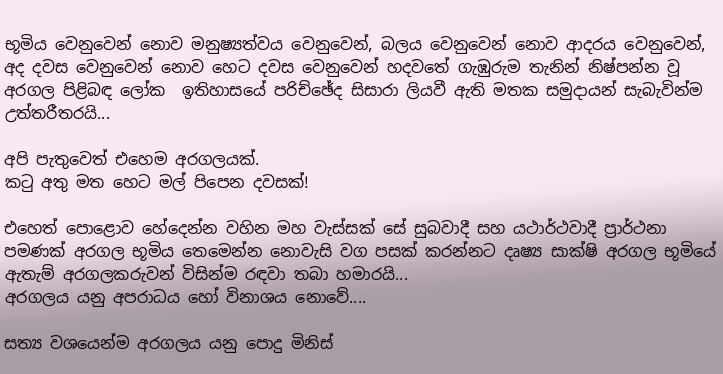භූමිය වෙනුවෙන් නොව මනුෂ්‍යත්වය වෙනුවෙන්, බලය වෙනුවෙන් නොව ආදරය වෙනුවෙන්, අද දවස වෙනුවෙන් නොව හෙට දවස වෙනුවෙන් හදවතේ ගැඹුරුම තැනින් නිෂ්පන්න වූ අරගල පිළිබඳ ලෝක  ඉතිහාසයේ පරිච්ඡේද සිසාරා ලියවී ඇති මතක සමුදායන් සැබැවින්ම උත්තරීතරයි...

අපි පැතුවෙත් එහෙම අරගලයක්.
කටු අතු මත හෙට මල් පිපෙන දවසක්!

එහෙත් පොළොව හේදෙන්න වහින මහ වැස්සක් සේ සුබවාදී සහ යථාර්ථවාදී ප්‍රාර්ථනා පමණක් අරගල භූමිය තෙමෙන්න නොවැසි වග පසක් කරන්නට දෘෂ්‍ය සාක්ෂි අරගල භූමියේ ඇතැම් අරගලකරුවන් විසින්ම රඳවා තබා හමාරයි...
අරගලය යනු අපරාධය හෝ විනාශය නොවේ....

සත්‍ය වශයෙන්ම අරගලය යනු පොදු මිනිස්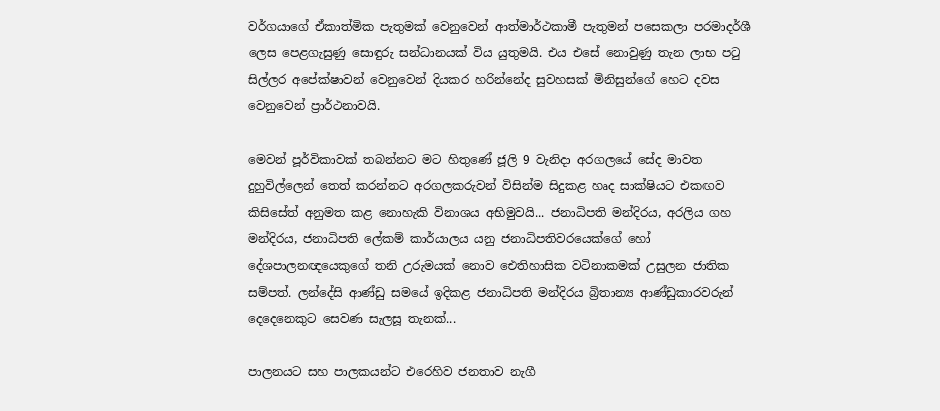වර්ගයාගේ ඒකාත්මික පැතුමක් වෙනුවෙන් ආත්මාර්ථකාමී පැතුමන් පසෙකලා පරමාදර්ශී ලෙස පෙළගැසුණු සොඳුරු සන්ධානයක් විය යුතුමයි. එය එසේ නොවුණු තැන ලාභ පටු සිල්ලර අපේක්ෂාවන් වෙනුවෙන් දියකර හරින්නේද සුවහසක් මිනිසුන්ගේ හෙට දවස වෙනුවෙන් ප්‍රාර්ථනාවයි.

මෙවන් පූර්විකාවක් තබන්නට මට හිතුණේ ජූලි 9 වැනිදා අරගලයේ සේද මාවත දුහුවිල්ලෙන් තෙත් කරන්නට අරගලකරුවන් විසින්ම සිදුකළ හෘද සාක්ෂියට එකඟව කිසිසේත් අනුමත කළ නොහැකි විනාශය අභිමුවයි... ජනාධිපති මන්දිරය, අරලිය ගහ මන්දිරය, ජනාධිපති ලේකම් කාර්යාලය යනු ජනාධිපතිවරයෙක්ගේ හෝ දේශපාලනඥයෙකුගේ තනි උරුමයක් නොව ඓතිහාසික වටිනාකමක් උසුලන ජාතික සම්පත්. ලන්දේසි ආණ්ඩු සමයේ ඉදිකළ ජනාධිපති මන්දිරය බ්‍රිතාන්‍ය ආණ්ඩුකාරවරුන් දෙදෙනෙකුට සෙවණ සැලසූ තැනක්...

පාලනයට සහ පාලකයන්ට එරෙහිව ජනතාව නැගී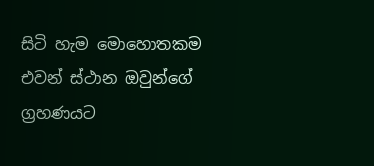සිටි හැම මොහොතකම එවන් ස්ථාන ඔවුන්ගේ ග්‍රහණයට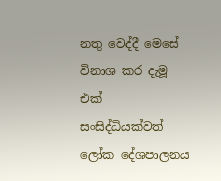නතු වෙද්දී මෙසේ විනාශ කර දැමූ එක් සංසිද්ධියක්වත් ලෝක දේශපාලනය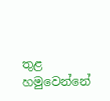තුළ හමුවෙන්නේ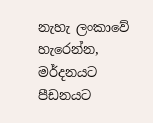නැහැ ලංකාවේ හැරෙන්න, මර්දනයට පීඩනයට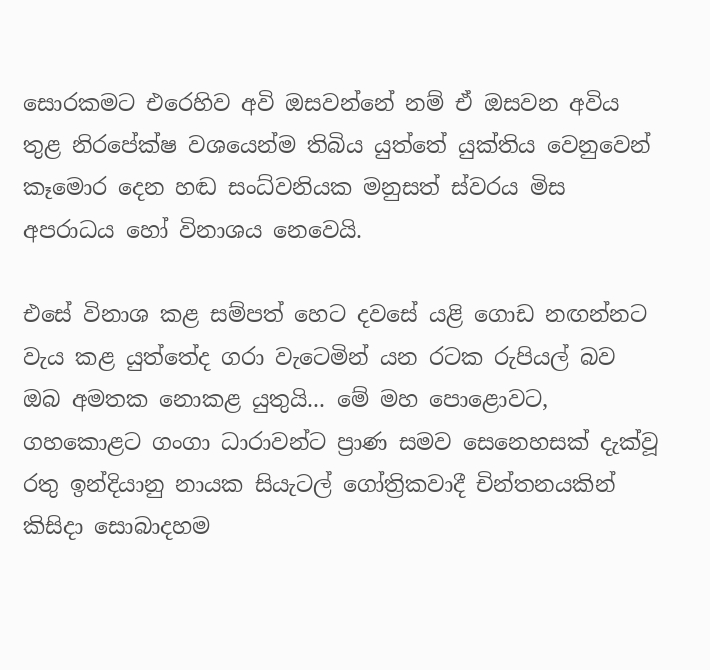සොරකමට එරෙහිව අවි ඔසවන්නේ නම් ඒ ඔසවන අවිය තුළ නිරපේක්ෂ වශයෙන්ම තිබිය යුත්තේ යුක්තිය වෙනුවෙන් කෑමොර දෙන හඬ සංධ්වනියක මනුසත් ස්වරය මිස අපරාධය හෝ විනාශය නෙවෙයි.

එසේ විනාශ කළ සම්පත් හෙට දවසේ යළි ගොඩ නඟන්නට වැය කළ යුත්තේද ගරා වැටෙමින් යන රටක රුපියල් බව ඔබ අමතක නොකළ යුතුයි... මේ මහ පොළොවට, ගහකොළට ගංගා ධාරාවන්ට ප්‍රාණ සමව සෙනෙහසක් දැක්වූ රතු ඉන්දියානු නායක සියැටල් ගෝත්‍රිකවාදී චින්තනයකින් කිසිදා සොබාදහම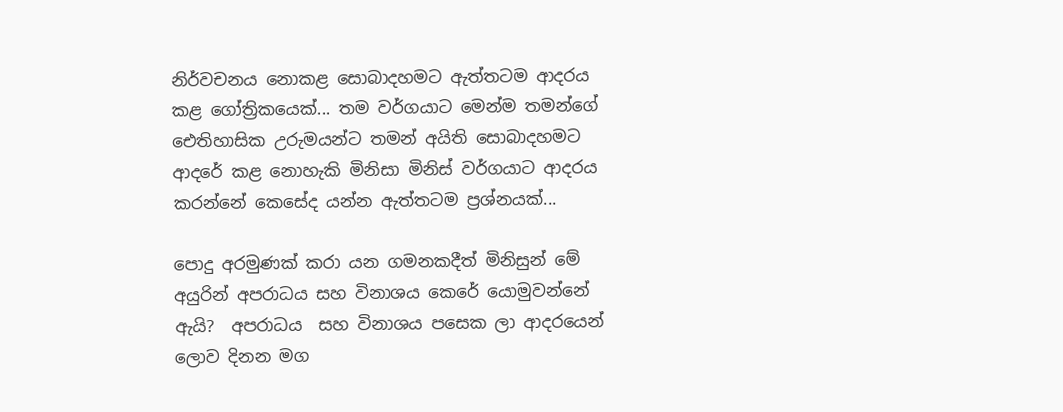නිර්වචනය නොකළ සොබාදහමට ඇත්තටම ආදරය කළ ගෝත්‍රිකයෙක්... තම වර්ගයාට මෙන්ම තමන්ගේ ඓතිහාසික උරුමයන්ට තමන් අයිති සොබාදහමට ආදරේ කළ නොහැකි මිනිසා මිනිස් වර්ගයාට ආදරය කරන්නේ කෙසේද යන්න ඇත්තටම ප්‍රශ්නයක්...

පොදු අරමුණක් කරා යන ගමනකදීත් මිනිසුන් මේ අයුරින් අපරාධය සහ විනාශය කෙරේ යොමුවන්නේ ඇයි?  අපරාධය  සහ විනාශය පසෙක ලා ආදරයෙන් ලොව දිනන මග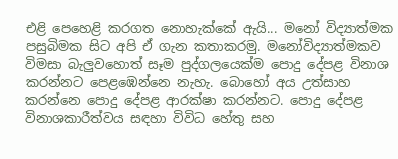එළි පෙහෙළි කරගත නොහැක්කේ ඇයි... මනෝ විද්‍යාත්මක පසුබිමක සිට අපි ඒ ගැන කතාකරමු. මනෝවිද්‍යාත්මකව විමසා බැලුවහොත් සෑම පුද්ගලයෙක්ම පොදු දේපළ විනාශ කරන්නට පෙළඹෙන්නෙ නැහැ. බොහෝ අය උත්සාහ කරන්නෙ පොදු දේපළ ආරක්ෂා කරන්නට. පොදු දේපළ විනාශකාරීත්වය සඳහා විවිධ හේතු සහ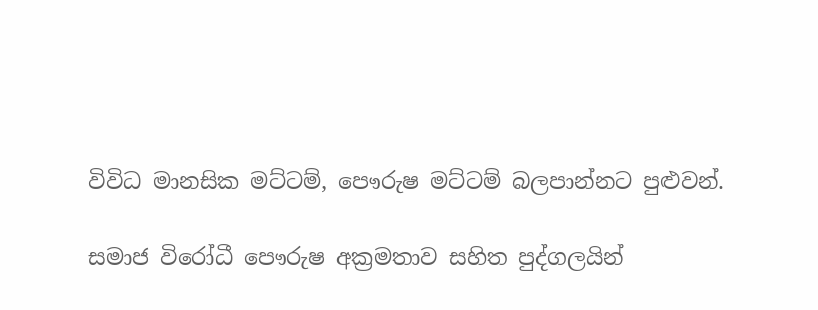විවිධ මානසික මට්ටම්, පෞරුෂ මට්ටම් බලපාන්නට පුළුවන්.

සමාජ විරෝධී පෞරුෂ අක්‍රමතාව සහිත පුද්ගලයින්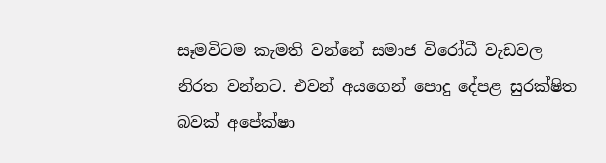සෑමවිටම කැමති වන්නේ සමාජ විරෝධී වැඩවල නිරත වන්නට. එවන් අයගෙන් පොදු දේපළ සුරක්ෂිත බවක් අපේක්ෂා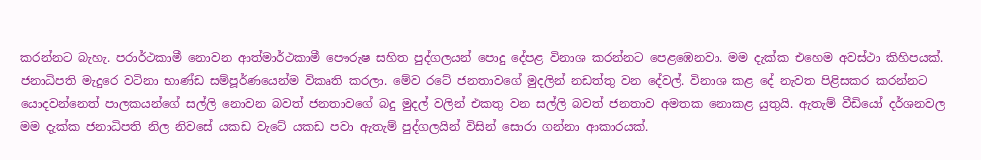කරන්නට බැහැ. පරාර්ථකාමී නොවන ආත්මාර්ථකාමී පෞරුෂ සහිත පුද්ගලයන් පොදු දේපළ විනාශ කරන්නට පෙළඹෙනවා. මම දැක්ක එහෙම අවස්ථා කිහිපයක්. ජනාධිපති මැදුරෙ වටිනා භාණ්ඩ සම්පූර්ණයෙන්ම විකෘති කරලා. මේව රටේ ජනතාවගේ මුදලින් නඩත්තු වන දේවල්. විනාශ කළ දේ නැවත පිළිසකර කරන්නට යොදවන්නෙත් පාලකයන්ගේ සල්ලි නොවන බවත් ජනතාවගේ බදු මුදල් වලින් එකතු වන සල්ලි බවත් ජනතාව අමතක නොකළ යුතුයි. ඇතැම් වීඩියෝ දර්ශනවල මම දැක්ක ජනාධිපති නිල නිවසේ යකඩ වැටේ යකඩ පවා ඇතැම් පුද්ගලයින් විසින් සොරා ගන්නා ආකාරයක්.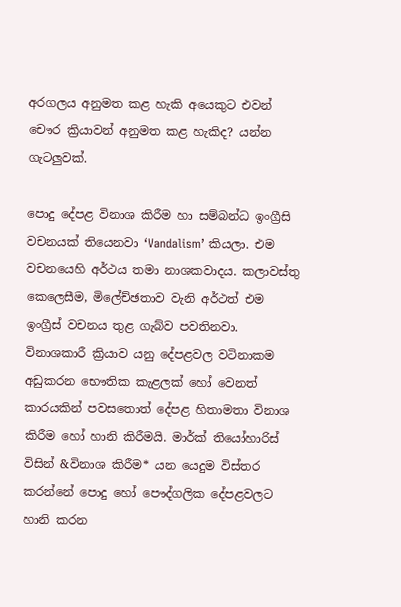අරගලය අනුමත කළ හැකි අයෙකුට එවන් චෞර ක්‍රියාවන් අනුමත කළ හැකිද? යන්න ගැටලුවක්.

පොදු දේපළ විනාශ කිරීම හා සම්බන්ධ ඉංග්‍රීසි වචනයක් තියෙනවා ‘Vandalism’ කියලා. එම වචනයෙහි අර්ථය තමා නාශකවාදය. කලාවස්තු කෙලෙසීම, මිලේච්ඡතාව වැනි අර්ථත් එම ඉංග්‍රීස් වචනය තුළ ගැබ්ව පවතිනවා. විනාශකාරී ක්‍රියාව යනු දේපළවල වටිනාකම අඩුකරන භෞතික කැළලක් හෝ වෙනත් කාරයකින් පවසතොත් දේපළ හිතාමතා විනාශ කිරීම හෝ හානි කිරීමයි. මාර්ක් තියෝහාරිස් විසින් &විනාශ කිරීම* යන යෙදුම විස්තර කරන්නේ පොදු හෝ පෞද්ගලික දේපළවලට හානි කරන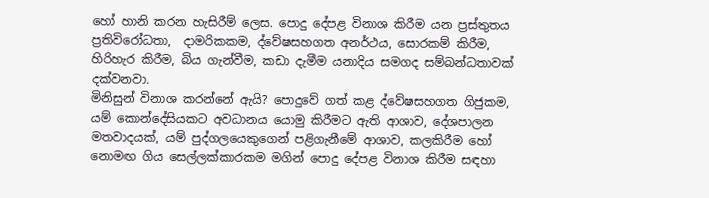හෝ හානි කරන හැසිරීම් ලෙස. පොදු දේපළ විනාශ කිරීම යන ප්‍රස්තුතය ප්‍රතිවිරෝධතා,  දාමරිකකම, ද්වේෂසහගත අනර්ථය, සොරකම් කිරීම, හිරිහැර කිරීම, බිය ගැන්වීම, කඩා දැමීම යනාදිය සමගද සම්බන්ධතාවක් දක්වනවා.
මිනිසුන් විනාශ කරන්නේ ඇයි? පොදුවේ ගත් කළ ද්වේෂසහගත ගිජුකම, යම් කොන්දේසියකට අවධානය යොමු කිරීමට ඇති ආශාව, දේශපාලන මතවාදයක්, යම් පුද්ගලයෙකුගෙන් පළිගැනීමේ ආශාව, කලකිරීම හෝ නොමඟ ගිය සෙල්ලක්කාරකම මගින් පොදු දේපළ විනාශ කිරීම සඳහා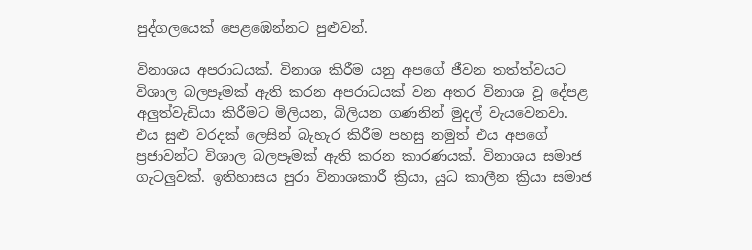පුද්ගලයෙක් පෙළඹෙන්නට පුළුවන්.

විනාශය අපරාධයක්. විනාශ කිරීම යනු අපගේ ජීවන තත්ත්වයට විශාල බලපෑමක් ඇති කරන අපරාධයක් වන අතර විනාශ වූ දේපළ අලුත්වැඩියා කිරීමට මිලියන, බිලියන ගණනින් මුදල් වැයවෙනවා. එය සුළු වරදක් ලෙසින් බැහැර කිරීම පහසු නමුත් එය අපගේ ප්‍රජාවන්ට විශාල බලපෑමක් ඇති කරන කාරණයක්. විනාශය සමාජ ගැටලුවක්. ඉතිහාසය පුරා විනාශකාරී ක්‍රියා, යුධ කාලීන ක්‍රියා සමාජ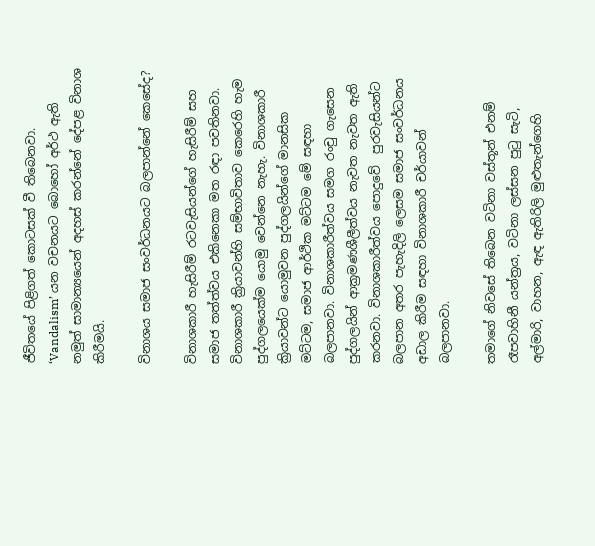ජීවිතයේ පිළිගත් කොටසක් වී තිබෙනවා. ‘Vandalism’ යන වචනයට බොහෝ අර්ථ ඇති නමුත් සාමාන්‍යයෙන් අදහස් කරන්නේ දේපළ විනාශ කිරීමයි.

විනාශය සමාජ සංවර්ධනයට බලපාන්නේ කෙසේද?

විනාශකාරී හැසිරීම් රටවැසියන්ගේ හැසිරීම් සහ සමාජ තත්ත්වය එකිනෙකා මත රඳා පවතිනවා. විනාශකාරී ක්‍රියාවන්හි සම්භාවිතාව කෙරෙහි හැම පුද්ගලයෙක්ම යොමු වෙන්නෙ නැහැ. විනාශකාරී ක්‍රියාවන්ට යොමුවන පුද්ගලයින්ගේ මානසික මට්ටම, සමාජ ආර්ථික මට්ටම මේ සඳහා බලපානවා. විනාශකාරීත්වය සමග රංචු ගැසෙන පුද්ගලයින් ආක්‍රමණශීලීත්වය නැවත නැවත ඇති කරනවා. විනාශකාරීත්වය පොදුවේ  පුරවැසියන්ට බලපාන අතර පැහැදිලි ලෙසම සමාජ සංවර්ධනය අඩාල කිරීම සඳහා විනාශකාරී චර්යාවන් බලපානවා.

තමාගේ නිවසේ තිබෙන වටිනා වස්තූන් එනම් රෑපවාහිනී යන්ත්‍රය, වටිනා ලස්සන පුටු සැටි, අල්මාරි, වාහන, ඇඳ ඇතිරිලි මුළුතැන්ගෙහි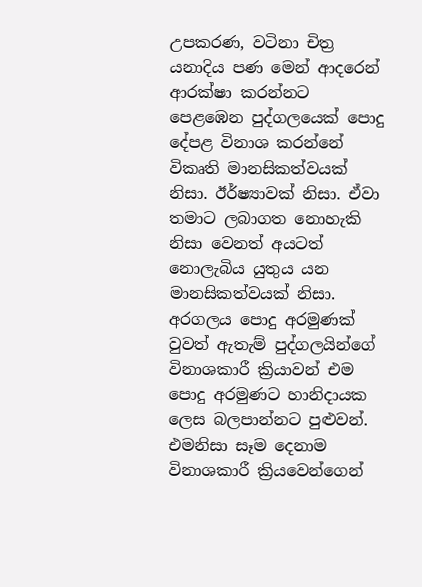උපකරණ, වටිනා චිත්‍ර යනාදිය පණ මෙන් ආදරෙන් ආරක්ෂා කරන්නට පෙළඹෙන පුද්ගලයෙක් පොදු දේපළ විනාශ කරන්නේ විකෘති මානසිකත්වයක් නිසා. ඊර්ෂ්‍යාවක් නිසා. ඒවා තමාට ලබාගත නොහැකි නිසා වෙනත් අයටත් නොලැබිය යුතුය යන මානසිකත්වයක් නිසා. අරගලය පොදු අරමුණක් වුවත් ඇතැම් පුද්ගලයින්ගේ විනාශකාරී ක්‍රියාවන් එම පොදු අරමුණට හානිදායක ලෙස බලපාන්නට පුළුවන්. එමනිසා සෑම දෙනාම විනාශකාරී ක්‍රියවෙන්ගෙන්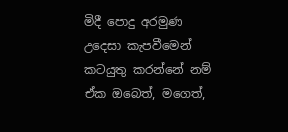මිදී පොදු අරමුණ උදෙසා කැපවීමෙන් කටයුතු කරන්නේ නම් ඒක ඔබෙත්, මගෙත්,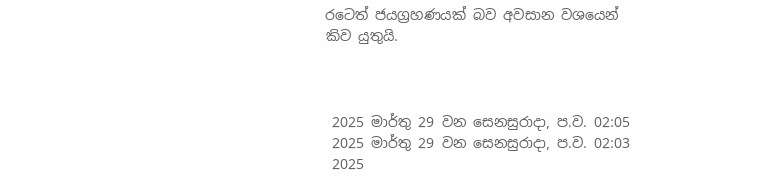රටෙත් ජයග්‍රහණයක් බව අවසාන වශයෙන් කිව යුතුයි.



 2025 මාර්තු 29 වන සෙනසුරාදා, ප.ව. 02:05
 2025 මාර්තු 29 වන සෙනසුරාදා, ප.ව. 02:03
 2025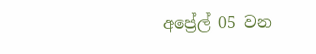අප්‍රේල් 05 වන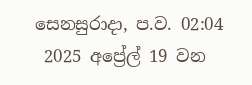සෙනසුරාදා, ප.ව. 02:04
 2025 අප්‍රේල් 19 වන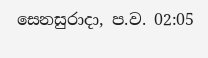සෙනසුරාදා, ප.ව. 02:05